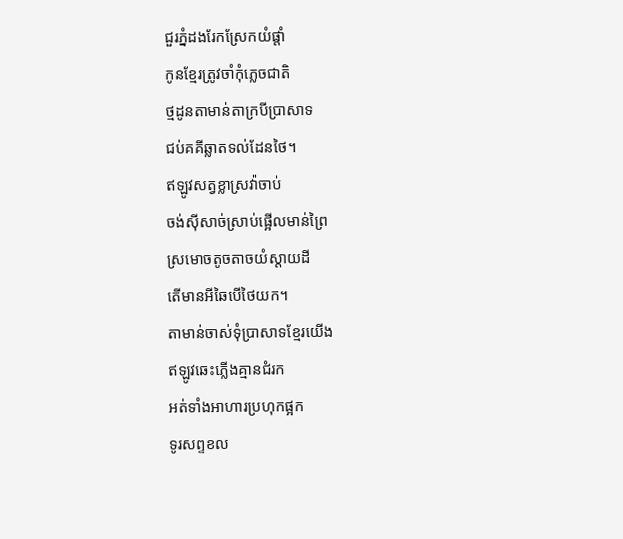ជួរភ្នំដងរែកស្រែកយំផ្តាំ
កូនខ្មែរត្រូវចាំកុំភ្លេចជាតិ
ថ្មដូនតាមាន់តាក្របីប្រាសាទ
ជប់គគីឆ្លាតទល់ដែនថៃ។
ឥឡូវសត្វខ្លាស្រវ៉ាចាប់
ចង់ស៊ីសាច់ស្រាប់ផ្អើលមាន់ព្រៃ
ស្រមោចតូចតាចយំស្តាយដី
តើមានអីឆៃបើថៃយក។
តាមាន់ចាស់ទុំប្រាសាទខ្មែរយើង
ឥឡូវឆេះភ្លើងគ្មានជំរក
អត់ទាំងអាហារប្រហុកផ្អក
ទូរសព្ទខល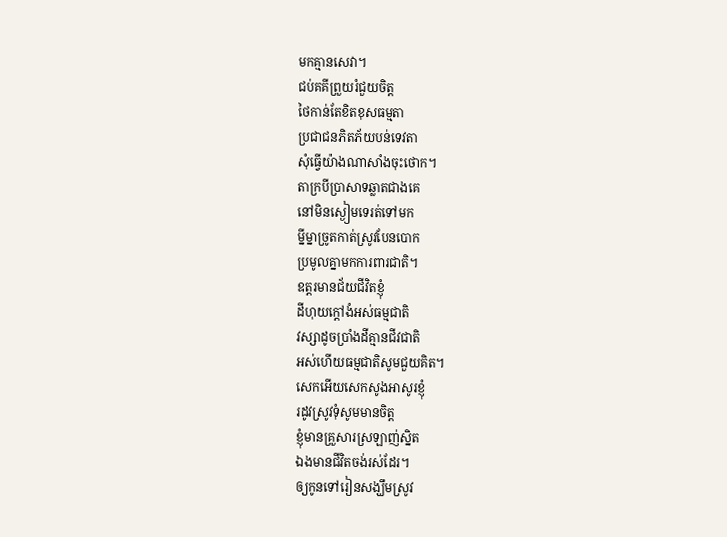មកគ្មានសេវា។
ជប់គគីព្រួយរំជួយចិត្ត
ថៃកាន់តែខិតខុសធម្មតា
ប្រជាជនភិតភ័យបន់ទេវតា
សុំធ្វើយ៉ាងណាសាំងចុះថោក។
តាក្របីប្រាសាទឆ្លាតជាងគេ
នៅមិនស្ងៀមទេរត់ទៅមក
ម្នីម្នាច្រូតកាត់ស្រូវបែនបោក
ប្រមូលគ្នាមកការពារជាតិ។
ឧត្តរមានជ័យជីវិតខ្ញុំ
ដីហុយក្តៅងំអស់ធម្មជាតិ
វស្សាដូចប្រាំងដីគ្មានជីវជាតិ
អស់ហើយធម្មជាតិសូមជួយគិត។
សេកអើយសេកសូងអាសូរខ្ញុំ
រដូវស្រូវទុំសូមមានចិត្ត
ខ្ញុំមានគ្រួសារស្រឡាញ់ស្និត
ឯងមានជីវិតចង់រស់ដែរ។
ឲ្យកូនទៅរៀនសង្ឃឹមស្រូវ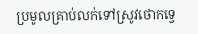ប្រមូលគ្រាប់លក់ទៅស្រូវថោកទ្វេ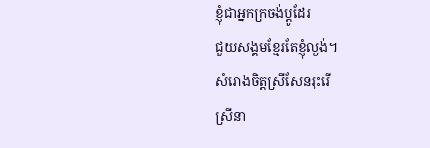ខ្ញុំជាអ្នកក្រចង់ប្តូដែរ
ជួយសង្គមខ្មែរតែខ្ញុំល្ងង់។
សំរោងចិត្តស្រីសែនរុះរើ
ស្រីនា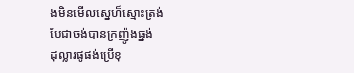ងមិនមើលស្នេហ៏ស្មោះត្រង់
បែជាចង់បានក្រញ៉ូងធ្នង់
ដុល្លារផូផង់ប្រើខុ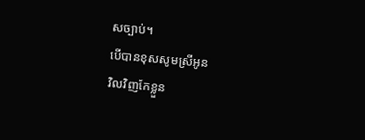សច្បាប់។
បើបានខុសសូមស្រីអូន
វិលវិញកែខ្លួន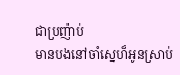ជាប្រញ៉ាប់
មានបងនៅចាំស្នេហ៏អូនស្រាប់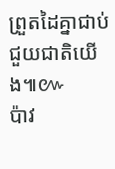ព្រួតដៃគ្នាជាប់ជួយជាតិយើង៕៚
ប៉ាវ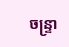ចន្រ្ទា